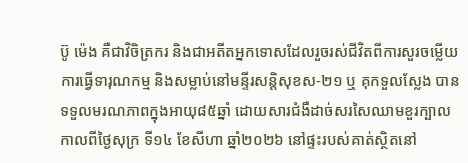ប៊ូ ម៉េង គឺជាវិចិត្រករ និងជាអតីតអ្នកទោសដែលរួចរស់ជីវិតពីការសួរចម្លើយ ការធ្វើទារុណកម្ម និងសម្លាប់នៅមន្ទីរសន្តិសុខស-២១ ឬ គុកទួលស្លែង បានទទួលមរណភាពក្នុងអាយុ៨៥ឆ្នាំ ដោយសារជំងឺដាច់សរសៃឈាមខួរក្បាល កាលពីថ្ងៃសុក្រ ទី១៤ ខែសីហា ឆ្នាំ២០២៦ នៅផ្ទះរបស់គាត់ស្ថិតនៅ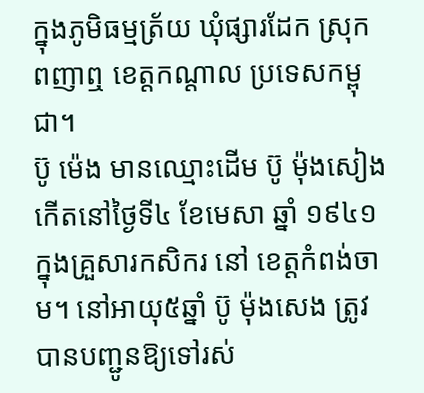ក្នុងភូមិធម្មត្រ័យ ឃុំផ្សារដែក ស្រុកពញាឮ ខេត្តកណ្តាល ប្រទេសកម្ពុជា។
ប៊ូ ម៉េង មានឈ្មោះដើម ប៊ូ ម៉ុងសៀង កើតនៅថ្ងៃទី៤ ខែមេសា ឆ្នាំ ១៩៤១ ក្នុងគ្រួសារកសិករ នៅ ខេត្តកំពង់ចាម។ នៅអាយុ៥ឆ្នាំ ប៊ូ ម៉ុងសេង ត្រូវបានបញ្ជូនឱ្យទៅរស់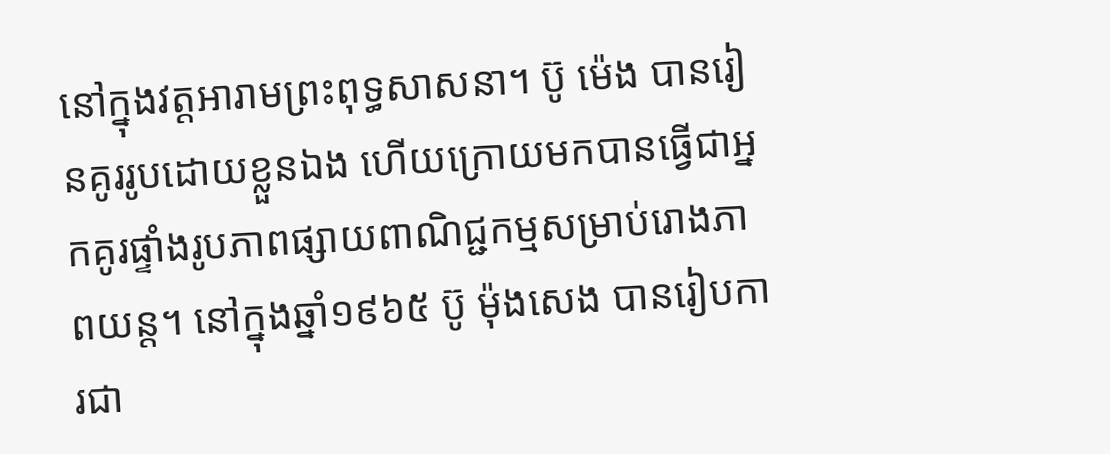នៅក្នុងវត្តអារាមព្រះពុទ្ធសាសនា។ ប៊ូ ម៉េង បានរៀនគូររូបដោយខ្លួនឯង ហើយក្រោយមកបានធ្វើជាអ្នកគូរផ្ទាំងរូបភាពផ្សាយពាណិជ្ជកម្មសម្រាប់រោងភាពយន្ត។ នៅក្នុងឆ្នាំ១៩៦៥ ប៊ូ ម៉ុងសេង បានរៀបការជា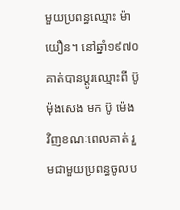មួយប្រពន្ធឈ្មោះ ម៉ា យឿន។ នៅឆ្នាំ១៩៧០ គាត់បានប្ដូរឈ្មោះពី ប៊ូ ម៉ុងសេង មក ប៊ូ ម៉េង វិញខណៈពេលគាត់ រួមជាមួយប្រពន្ធចូលប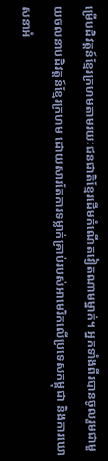ម្រើបដិវត្តន៍ខ្មែរក្រហមតាមរយៈជនជាតិខ្មែរដើមកំណើតវៀតណាមម្នាក់។ អ្នកទាំងពីរបានចូលរួមជាមួយចលនាបដិវត្តន៍ខ្មែរក្រហម ដោយសារតែការទម្លាក់គ្រាប់របស់អាមេរិកលើប្រទេសកម្ពុជា និងការឃោសនាអំ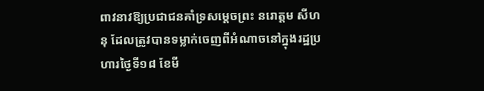ពាវនាវឱ្យប្រជាជនគាំទ្រសម្តេចព្រះ នរោត្តម សីហនុ ដែលត្រូវបានទម្លាក់ចេញពីអំណាចនៅក្នុងរដ្ឋប្រហារថ្ងៃទី១៨ ខែមី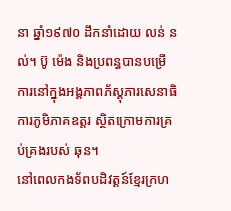នា ឆ្នាំ១៩៧០ ដឹកនាំដោយ លន់ នល់។ ប៊ូ ម៉េង និងប្រពន្ធបានបម្រើការនៅក្នុងអង្គភាពភ័ស្តុភារសេនាធិការភូមិភាគឧត្តរ ស្ថិតក្រោមការគ្រប់គ្រងរបស់ ឆុន។
នៅពេលកងទ័ពបដិវត្តន៍ខ្មែរក្រហ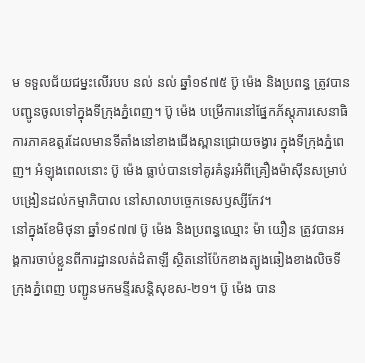ម ទទួលជ័យជម្នះលើរបប នល់ នល់ ឆ្នាំ១៩៧៥ ប៊ូ ម៉េង និងប្រពន្ធ ត្រូវបានបញ្ជូនចូលទៅក្នុងទីក្រុងភ្នំពេញ។ ប៊ូ ម៉េង បម្រើការនៅផ្នែកភ័ស្តុភារសេនាធិការភាគឧត្ដរដែលមានទីតាំងនៅខាងជើងស្ពានជ្រោយចង្វារ ក្នុងទីក្រុងភ្នំពេញ។ អំឡុងពេលនោះ ប៊ូ ម៉េង ធ្លាប់បានទៅគូរគំនូរអំពីគ្រឿងម៉ាស៊ីនសម្រាប់បង្រៀនដល់កម្មាភិបាល នៅសាលាបច្ចេកទេសឫស្សីកែវ។
នៅក្នុងខែមិថុនា ឆ្នាំ១៩៧៧ ប៊ូ ម៉េង និងប្រពន្ធឈ្មោះ ម៉ា យឿន ត្រូវបានអង្គការចាប់ខ្លួនពីការដ្ឋានលត់ដំតាឡី ស្ថិតនៅប៉ែកខាងត្បូងឆៀងខាងលិចទីក្រុងភ្នំពេញ បញ្ជូនមកមន្ទីរសន្តិសុខស-២១។ ប៊ូ ម៉េង បាន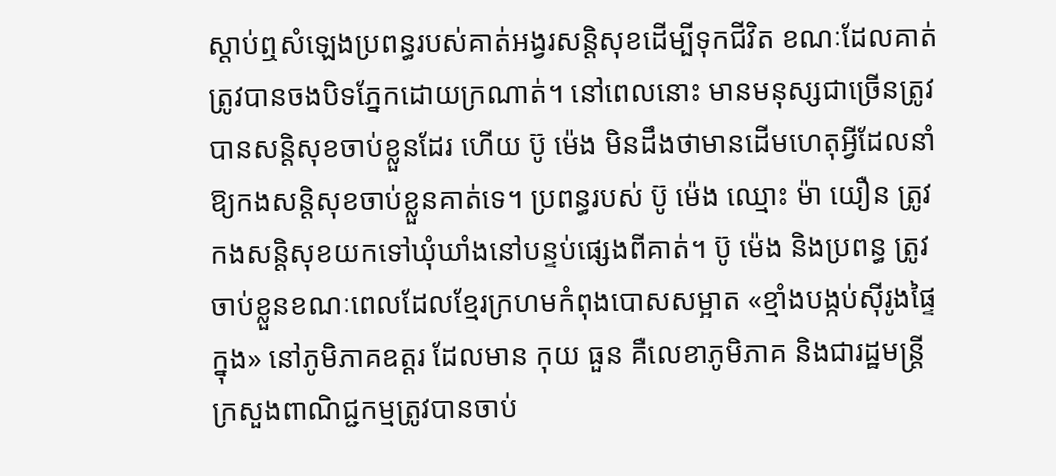ស្តាប់ឮសំឡេងប្រពន្ធរបស់គាត់អង្វរសន្តិសុខដើម្បីទុកជីវិត ខណៈដែលគាត់ត្រូវបានចងបិទភ្នែកដោយក្រណាត់។ នៅពេលនោះ មានមនុស្សជាច្រើនត្រូវបានសន្តិសុខចាប់ខ្លួនដែរ ហើយ ប៊ូ ម៉េង មិនដឹងថាមានដើមហេតុអ្វីដែលនាំឱ្យកងសន្តិសុខចាប់ខ្លួនគាត់ទេ។ ប្រពន្ធរបស់ ប៊ូ ម៉េង ឈ្មោះ ម៉ា យឿន ត្រូវកងសន្ដិសុខយកទៅឃុំឃាំងនៅបន្ទប់ផ្សេងពីគាត់។ ប៊ូ ម៉េង និងប្រពន្ធ ត្រូវចាប់ខ្លួនខណៈពេលដែលខ្មែរក្រហមកំពុងបោសសម្អាត «ខ្មាំងបង្កប់ស៊ីរូងផ្ទៃក្នុង» នៅភូមិភាគឧត្ដរ ដែលមាន កុយ ធួន គឺលេខាភូមិភាគ និងជារដ្ឋមន្រ្តីក្រសួងពាណិជ្ជកម្មត្រូវបានចាប់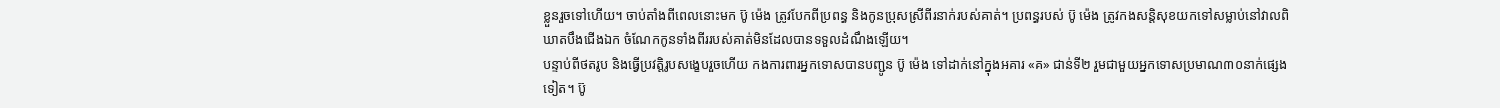ខ្លួនរួចទៅហើយ។ ចាប់តាំងពីពេលនោះមក ប៊ូ ម៉េង ត្រូវបែកពីប្រពន្ធ និងកូនប្រុសស្រីពីរនាក់របស់គាត់។ ប្រពន្ធរបស់ ប៊ូ ម៉េង ត្រូវកងសន្ដិសុខយកទៅសម្លាប់នៅវាលពិឃាតបឹងជើងឯក ចំណែកកូនទាំងពីររបស់គាត់មិនដែលបានទទួលដំណឹងឡើយ។
បន្ទាប់ពីថតរូប និងធ្វើប្រវត្តិរូបសង្ខេបរួចហើយ កងការពារអ្នកទោសបានបញ្ជូន ប៊ូ ម៉េង ទៅដាក់នៅក្នុងអគារ «គ» ជាន់ទី២ រួមជាមួយអ្នកទោសប្រមាណ៣០នាក់ផ្សេងទៀត។ ប៊ូ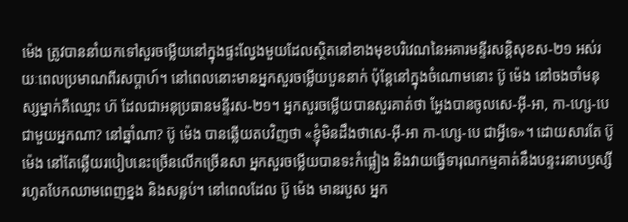ម៉េង ត្រូវបាននាំយកទៅសួរចម្លើយនៅក្នុងផ្ទះល្វែងមួយដែលស្ថិតនៅខាងមុខបរិវេណនៃអគារមន្ទីរសន្តិសុខស-២១ អស់រយៈពេលប្រមាណពីរសប្ដាហ៍។ នៅពេលនោះមានអ្នកសួរចម្លើយបួននាក់ ប៉ុន្ដែនៅក្នុងចំណោមនោះ ប៊ូ ម៉េង នៅចងចាំមនុស្សម្នាក់គឺឈ្មោះ ហ៊ ដែលជាអនុប្រធានមន្ទីរស-២១។ អ្នកសួរចម្លើយបានសួរគាត់ថា អ្ហែងបានចូលសេ-អ៊ី-អា, កា-ហ្សេ-បេ ជាមួយអ្នកណា? នៅឆ្នាំណា? ប៊ូ ម៉េង បានឆ្លើយតបវិញថា «ខ្ញុំមិនដឹងថាសេ-អ៊ី-អា កា-ហ្សេ-បេ ជាអ្វីទេ»។ ដោយសារតែ ប៊ូ ម៉េង នៅតែឆ្លើយរបៀបនេះច្រើនលើកច្រើនសា អ្នកសួរចម្លើយបានទះកំផ្លៀង និងវាយធ្វើទារុណកម្មគាត់នឹងបន្ទះរនាបឫស្សីរហូតបែកឈាមពេញខ្នង និងសន្លប់។ នៅពេលដែល ប៊ូ ម៉េង មានរបួស អ្នក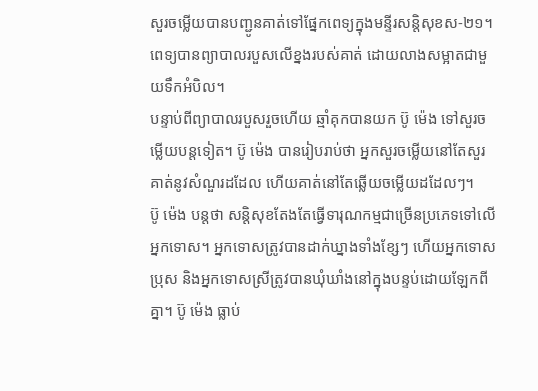សួរចម្លើយបានបញ្ជូនគាត់ទៅផ្នែកពេទ្យក្នុងមន្ទីរសន្តិសុខស-២១។ ពេទ្យបានព្យាបាលរបួសលើខ្នងរបស់គាត់ ដោយលាងសម្អាតជាមួយទឹកអំបិល។
បន្ទាប់ពីព្យាបាលរបួសរួចហើយ ឆ្មាំគុកបានយក ប៊ូ ម៉េង ទៅសួរចម្លើយបន្តទៀត។ ប៊ូ ម៉េង បានរៀបរាប់ថា អ្នកសួរចម្លើយនៅតែសួរគាត់នូវសំណួរដដែល ហើយគាត់នៅតែឆ្លើយចម្លើយដដែលៗ។
ប៊ូ ម៉េង បន្តថា សន្ដិសុខតែងតែធ្វើទារុណកម្មជាច្រើនប្រភេទទៅលើអ្នកទោស។ អ្នកទោសត្រូវបានដាក់ឃ្នាងទាំងខ្សែៗ ហើយអ្នកទោសប្រុស និងអ្នកទោសស្រីត្រូវបានឃុំឃាំងនៅក្នុងបន្ទប់ដោយឡែកពីគ្នា។ ប៊ូ ម៉េង ធ្លាប់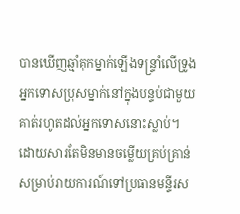បានឃើញឆ្មាំគុកម្នាក់ឡើងទន្រ្ទាំលើទ្រូងអ្នកទោសប្រុសម្នាក់នៅក្នុងបន្ទប់ជាមួយគាត់រហូតដល់អ្នកទោសនោះស្លាប់។
ដោយសារតែមិនមានចម្លើយគ្រប់គ្រាន់សម្រាប់រាយការណ៍ទៅប្រធានមន្ទីរស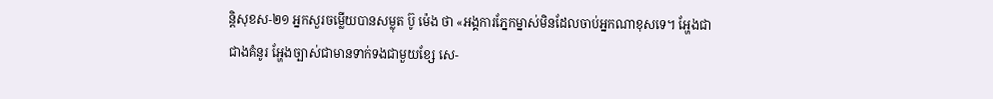ន្តិសុខស-២១ អ្នកសួរចម្លើយបានសម្លុត ប៊ូ ម៉េង ថា «អង្គការភ្នែកម្នាស់មិនដែលចាប់អ្នកណាខុសទេ។ អ្ហែងជាជាងគំនូរ អ្ហែងច្បាស់ជាមានទាក់ទងជាមួយខ្សែ សេ-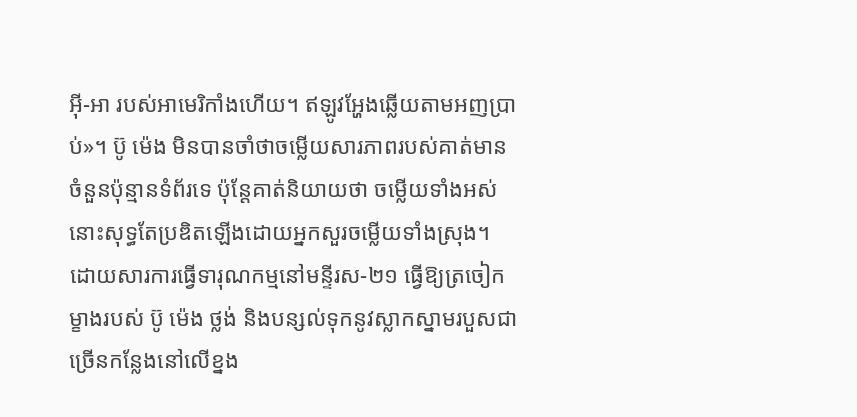អ៊ី-អា របស់អាមេរិកាំងហើយ។ ឥឡូវអ្ហែងឆ្លើយតាមអញប្រាប់»។ ប៊ូ ម៉េង មិនបានចាំថាចម្លើយសារភាពរបស់គាត់មានចំនួនប៉ុន្មានទំព័រទេ ប៉ុន្ដែគាត់និយាយថា ចម្លើយទាំងអស់នោះសុទ្ធតែប្រឌិតឡើងដោយអ្នកសួរចម្លើយទាំងស្រុង។ ដោយសារការធ្វើទារុណកម្មនៅមន្ទីរស-២១ ធ្វើឱ្យត្រចៀកម្ខាងរបស់ ប៊ូ ម៉េង ថ្លង់ និងបន្សល់ទុកនូវស្លាកស្នាមរបួសជាច្រើនកន្លែងនៅលើខ្នង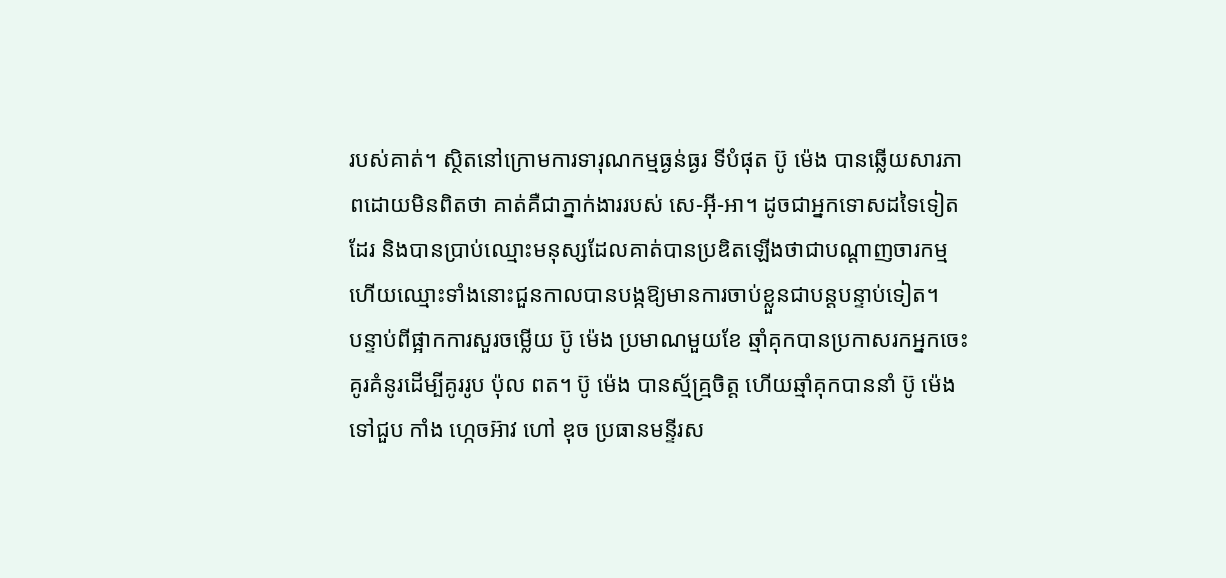របស់គាត់។ ស្ថិតនៅក្រោមការទារុណកម្មធ្ងន់ធ្ងរ ទីបំផុត ប៊ូ ម៉េង បានឆ្លើយសារភាពដោយមិនពិតថា គាត់គឺជាភ្នាក់ងាររបស់ សេ-អ៊ី-អា។ ដូចជាអ្នកទោសដទៃទៀតដែរ និងបានប្រាប់ឈ្មោះមនុស្សដែលគាត់បានប្រឌិតឡើងថាជាបណ្តាញចារកម្ម ហើយឈ្មោះទាំងនោះជួនកាលបានបង្កឱ្យមានការចាប់ខ្លួនជាបន្តបន្ទាប់ទៀត។
បន្ទាប់ពីផ្អាកការសួរចម្លើយ ប៊ូ ម៉េង ប្រមាណមួយខែ ឆ្មាំគុកបានប្រកាសរកអ្នកចេះគូរគំនូរដើម្បីគូររូប ប៉ុល ពត។ ប៊ូ ម៉េង បានស្ម័គ្រ្មចិត្ត ហើយឆ្មាំគុកបាននាំ ប៊ូ ម៉េង ទៅជួប កាំង ហ្កេចអ៊ាវ ហៅ ឌុច ប្រធានមន្ទីរស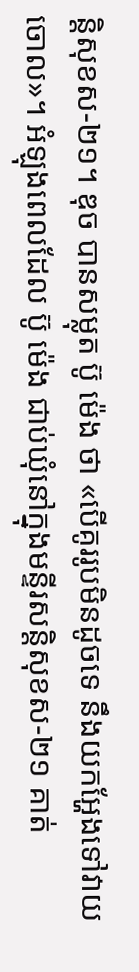ន្តិសុខស-២១។ ឌុច បានសម្លុត ប៊ូ ម៉េង ថា «បើគូររូបមិនដូចទេ នឹងយកអ្ហែងទៅវាយចោល»។ អំឡុងពេលដែល ប៊ូ ម៉េង ជាប់ឃុំនៅក្នុងមន្ទីរសន្តិសុខស-២១ គាត់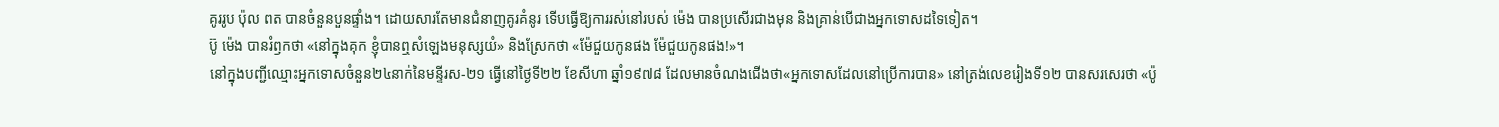គូររូប ប៉ុល ពត បានចំនួនបួនផ្ទាំង។ ដោយសារតែមានជំនាញគូរគំនូរ ទើបធ្វើឱ្យការរស់នៅរបស់ ម៉េង បានប្រសើរជាងមុន និងគ្រាន់បើជាងអ្នកទោសដទៃទៀត។
ប៊ូ ម៉េង បានរំឭកថា «នៅក្នុងគុក ខ្ញុំបានឮសំឡេងមនុស្សយំ» និងស្រែកថា «ម៉ែជួយកូនផង ម៉ែជួយកូនផង!»។
នៅក្នុងបញ្ជីឈ្មោះអ្នកទោសចំនួន២៤នាក់នៃមន្ទីរស-២១ ធ្វើនៅថ្ងៃទី២២ ខែសីហា ឆ្នាំ១៩៧៨ ដែលមានចំណងជើងថា«អ្នកទោសដែលនៅប្រើការបាន» នៅត្រង់លេខរៀងទី១២ បានសរសេរថា «ប៉ូ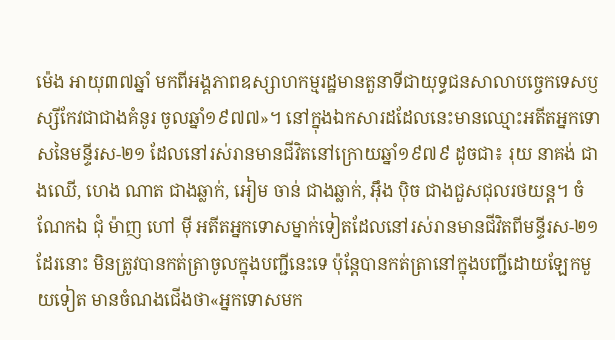ម៉េង អាយុ៣៧ឆ្នាំ មកពីអង្គភាពឧស្សាហកម្មរដ្ឋមានតួនាទីជាយុទ្ធជនសាលាបច្ចេកទេសឫស្សីកែវជាជាងគំនូរ ចូលឆ្នាំ១៩៧៧»។ នៅក្នុងឯកសារដដែលនេះមានឈ្មោះអតីតអ្នកទោសនៃមន្ទីរស-២១ ដែលនៅរស់រានមានជីវិតនៅក្រោយឆ្នាំ១៩៧៩ ដូចជា៖ រុយ នាគង់ ជាងឈើ, ហេង ណាត ជាងឆ្លាក់, អៀម ចាន់ ជាងឆ្លាក់, អ៊ឹង ប៉ិច ជាងជួសជុលរថយន្ត។ ចំណែកឯ ជុំ ម៉ាញ ហៅ ម៉ី អតីតអ្នកទោសម្នាក់ទៀតដែលនៅរស់រានមានជីវិតពីមន្ទីរស-២១ ដែរនោះ មិនត្រូវបានកត់ត្រាចូលក្នុងបញ្ជីនេះទេ ប៉ុន្ដែបានកត់ត្រានៅក្នុងបញ្ជីដោយឡែកមួយទៀត មានចំណងជើងថា«អ្នកទោសមក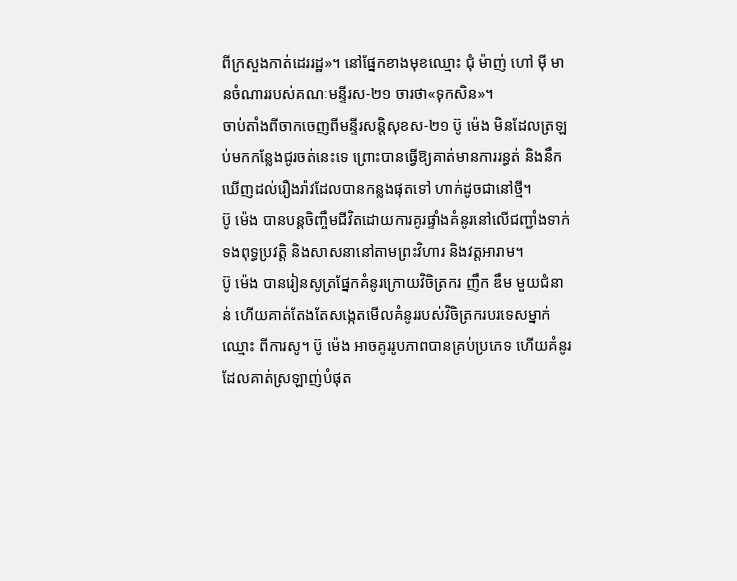ពីក្រសួងកាត់ដេររដ្ឋ»។ នៅផ្នែកខាងមុខឈ្មោះ ជុំ ម៉ាញ់ ហៅ ម៉ី មានចំណាររបស់គណៈមន្ទីរស-២១ ចារថា«ទុកសិន»។
ចាប់តាំងពីចាកចេញពីមន្ទីរសន្តិសុខស-២១ ប៊ូ ម៉េង មិនដែលត្រឡប់មកកន្លែងជូរចត់នេះទេ ព្រោះបានធ្វើឱ្យគាត់មានការរន្ធត់ និងនឹកឃើញដល់រឿងរ៉ាវដែលបានកន្លងផុតទៅ ហាក់ដូចជានៅថ្មី។
ប៊ូ ម៉េង បានបន្តចិញ្ចឹមជីវិតដោយការគូរផ្ទាំងគំនូរនៅលើជញ្ជាំងទាក់ទងពុទ្ធប្រវត្តិ និងសាសនានៅតាមព្រះវិហារ និងវត្តអារាម។
ប៊ូ ម៉េង បានរៀនសូត្រផ្នែកគំនូរក្រោយវិចិត្រករ ញឹក ឌឹម មួយជំនាន់ ហើយគាត់តែងតែសង្កេតមើលគំនូររបស់វិចិត្រករបរទេសម្នាក់ឈ្មោះ ពីការសូ។ ប៊ូ ម៉េង អាចគូររូបភាពបានគ្រប់ប្រភេទ ហើយគំនូរដែលគាត់ស្រឡាញ់បំផុត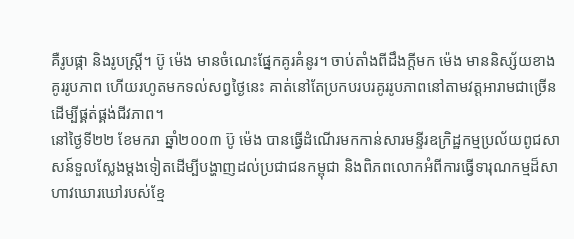គឺរូបផ្កា និងរូបស្រ្តី។ ប៊ូ ម៉េង មានចំណេះផ្នែកគូរគំនូរ។ ចាប់តាំងពីដឹងក្ដីមក ម៉េង មាននិស្ស័យខាងគូររូបភាព ហើយរហូតមកទល់សព្វថ្ងៃនេះ គាត់នៅតែប្រកបរបរគូររូបភាពនៅតាមវត្តអារាមជាច្រើនដើម្បីផ្គត់ផ្គង់ជីវភាព។
នៅថ្ងៃទី២២ ខែមករា ឆ្នាំ២០០៣ ប៊ូ ម៉េង បានធ្វើដំណើរមកកាន់សារមន្ទីរឧក្រិដ្ឋកម្មប្រល័យពូជសាសន៍ទួលស្លែងម្ដងទៀតដើម្បីបង្ហាញដល់ប្រជាជនកម្ពុជា និងពិភពលោកអំពីការធ្វើទារុណកម្មដ៏សាហាវឃោរឃៅរបស់ខ្មែ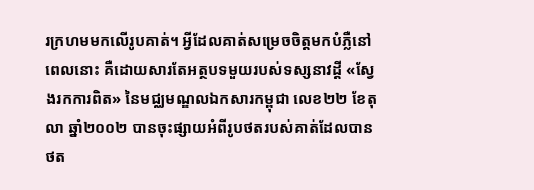រក្រហមមកលើរូបគាត់។ អ្វីដែលគាត់សម្រេចចិត្តមកបំភ្លឺនៅពេលនោះ គឺដោយសារតែអត្ថបទមួយរបស់ទស្សនាវដ្ដី «ស្វែងរកការពិត» នៃមជ្ឈមណ្ឌលឯកសារកម្ពុជា លេខ២២ ខែតុលា ឆ្នាំ២០០២ បានចុះផ្សាយអំពីរូបថតរបស់គាត់ដែលបានថត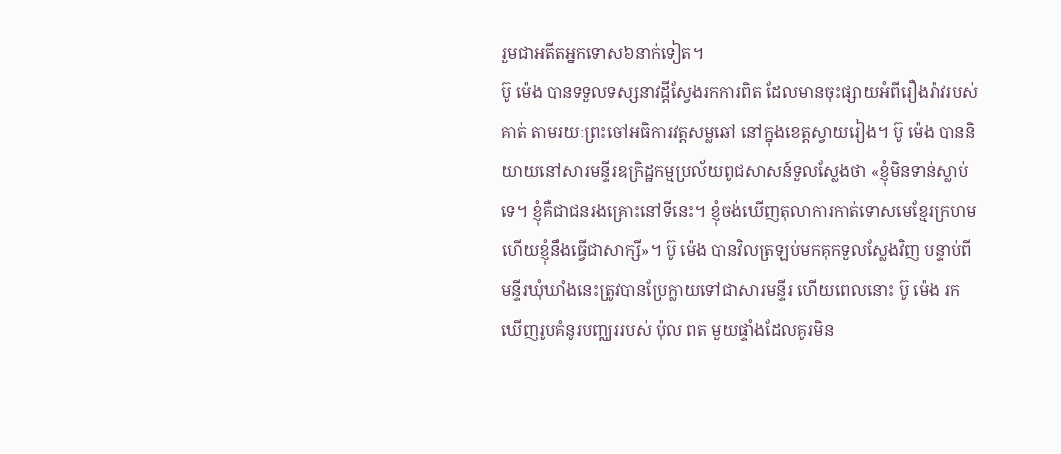រួមជាអតីតអ្នកទោស៦នាក់ទៀត។
ប៊ូ ម៉េង បានទទួលទស្សនាវដ្ដីស្វែងរកការពិត ដែលមានចុះផ្សាយអំពីរឿងរ៉ាវរបស់គាត់ តាមរយៈព្រះចៅអធិការវត្តសម្លឆៅ នៅក្នុងខេត្តស្វាយរៀង។ ប៊ូ ម៉េង បាននិយាយនៅសារមន្ទីរឧក្រិដ្ឋកម្មប្រល័យពូជសាសន៍ទួលស្លែងថា «ខ្ញុំមិនទាន់ស្លាប់ទេ។ ខ្ញុំគឺជាជនរងគ្រោះនៅទីនេះ។ ខ្ញុំចង់ឃើញតុលាការកាត់ទោសមេខ្មែរក្រហម ហើយខ្ញុំនឹងធ្វើជាសាក្សី»។ ប៊ូ ម៉េង បានវិលត្រឡប់មកគុកទួលស្លែងវិញ បន្ទាប់ពីមន្ទីរឃុំឃាំងនេះត្រូវបានប្រែក្លាយទៅជាសារមន្ទីរ ហើយពេលនោះ ប៊ូ ម៉េង រកឃើញរូបគំនូរបញ្ឈររបស់ ប៉ុល ពត មួយផ្ទាំងដែលគូរមិន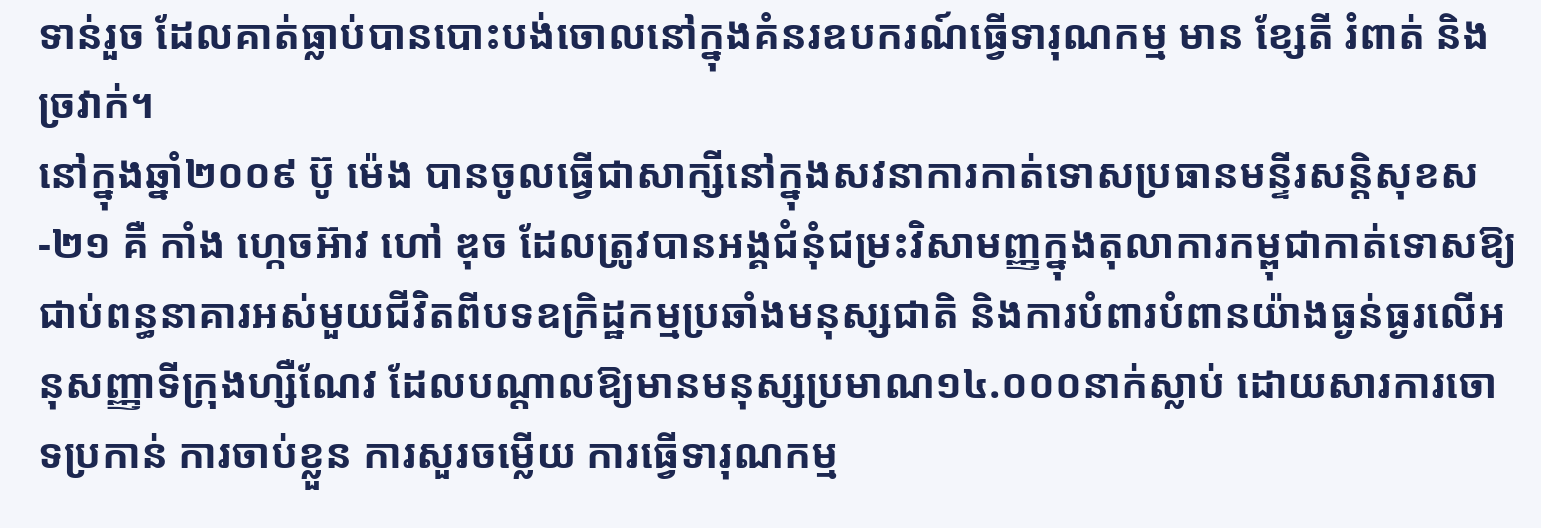ទាន់រួច ដែលគាត់ធ្លាប់បានបោះបង់ចោលនៅក្នុងគំនរឧបករណ៍ធ្វើទារុណកម្ម មាន ខ្សែតី រំពាត់ និងច្រវាក់។
នៅក្នុងឆ្នាំ២០០៩ ប៊ូ ម៉េង បានចូលធ្វើជាសាក្សីនៅក្នុងសវនាការកាត់ទោសប្រធានមន្ទីរសន្តិសុខស-២១ គឺ កាំង ហ្កេចអ៊ាវ ហៅ ឌុច ដែលត្រូវបានអង្គជំនុំជម្រះវិសាមញ្ញក្នុងតុលាការកម្ពុជាកាត់ទោសឱ្យជាប់ពន្ធនាគារអស់មួយជីវិតពីបទឧក្រិដ្ឋកម្មប្រឆាំងមនុស្សជាតិ និងការបំពារបំពានយ៉ាងធ្ងន់ធ្ងរលើអនុសញ្ញាទីក្រុងហ្សឺណែវ ដែលបណ្តាលឱ្យមានមនុស្សប្រមាណ១៤.០០០នាក់ស្លាប់ ដោយសារការចោទប្រកាន់ ការចាប់ខ្លួន ការសួរចម្លើយ ការធ្វើទារុណកម្ម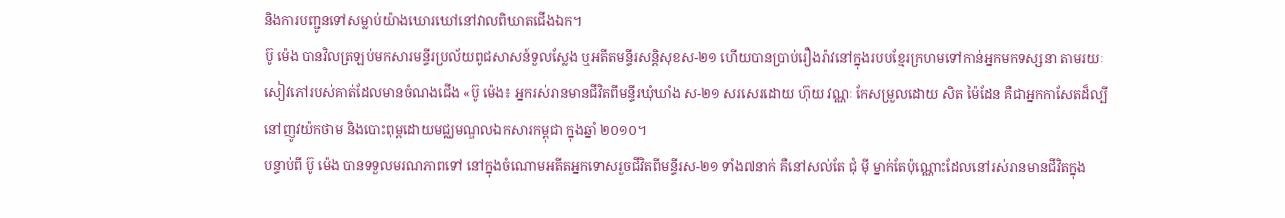និងការបញ្ជូនទៅសម្លាប់យ៉ាងឃោរឃៅនៅវាលពិឃាតជើងឯក។
ប៊ូ ម៉េង បានវិលត្រឡប់មកសារមន្ទីរប្រល័យពូជសាសន៍ទួលស្លែង ឬអតីតមន្ទីរសន្តិសុខស-២១ ហើយបានប្រាប់រឿងរ៉ាវនៅក្នុងរបបខ្មែរក្រហមទៅកាន់អ្នកមកទស្សនា តាមរយៈសៀវភៅរបស់គាត់ដែលមានចំណងជើង «ប៊ូ ម៉េង៖ អ្នករស់រានមានជីវិតពីមន្ទីរឃុំឃាំង ស-២១ សរសេរដោយ ហ៊ុយ វណ្ណៈ កែសម្រួលដោយ សិត ម៉ៃដែន គឺជាអ្នកកាសែតដ៏ល្បីនៅញូវយ៉កថាម និងបោះពុម្ពដោយមជ្ឈមណ្ឌលឯកសារកម្ពុជា ក្នុងឆ្នាំ ២០១០។
បន្ទាប់ពី ប៊ូ ម៉េង បានទទួលមរណភាពទៅ នៅក្នុងចំណោមអតីតអ្នកទោសរួចជីវិតពីមន្ទីរស-២១ ទាំង៧នាក់ គឺនៅសល់តែ ជុំ ម៉ី ម្នាក់តែប៉ុណ្ណោះដែលនៅរស់រានមានជីវិតក្នុង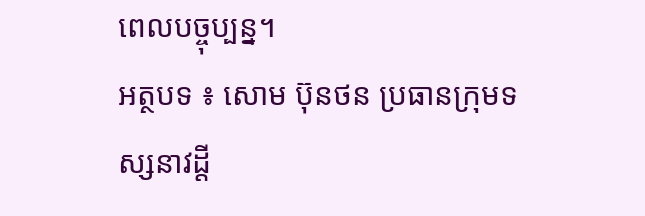ពេលបច្ចុប្បន្ន។
អត្ថបទ ៖ សោម ប៊ុនថន ប្រធានក្រុមទស្សនាវដ្តី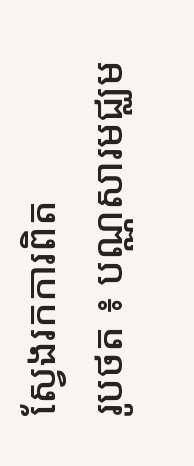ស្វែងរកការពិត
រូបថត ៖ បណ្ណសារមជ្ឈម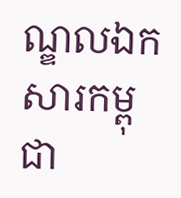ណ្ឌលឯកសារកម្ពុជា